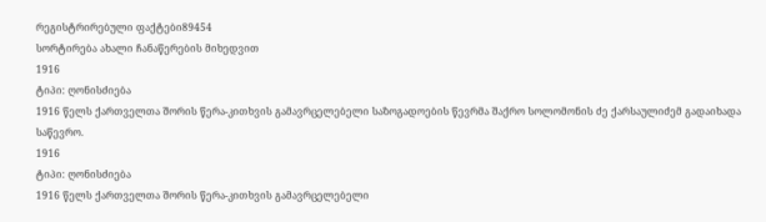რეგისტრირებული ფაქტები89454
სორტირება ახალი ჩანაწერების მიხედვით
1916
ტიპი: ღონისძიება
1916 წელს ქართველთა შორის წერა-კითხვის გამავრცელებელი საზოგადოების წევრმა შაქრო სოლომონის ძე ქარსაულიძემ გადაიხადა საწევრო.
1916
ტიპი: ღონისძიება
1916 წელს ქართველთა შორის წერა-კითხვის გამავრცელებელი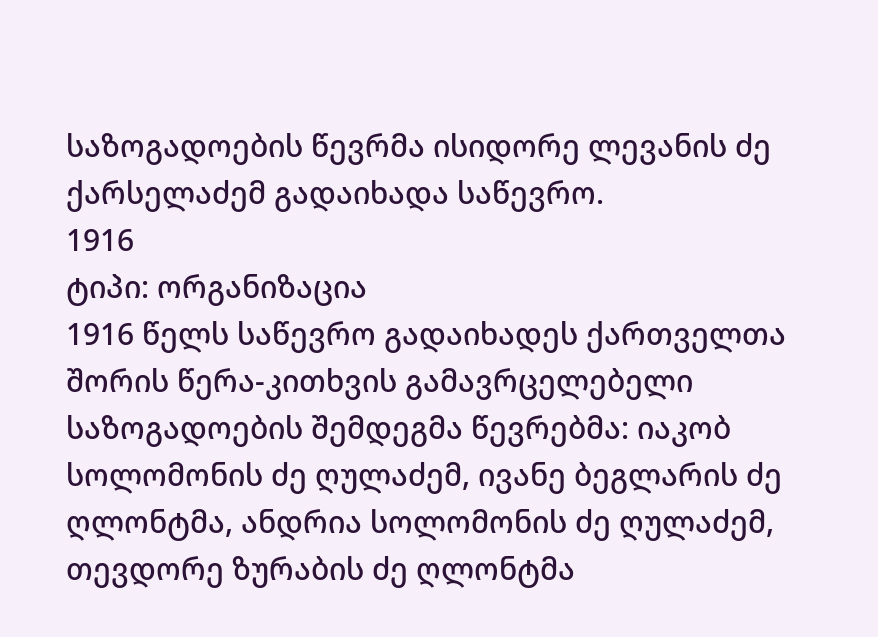საზოგადოების წევრმა ისიდორე ლევანის ძე ქარსელაძემ გადაიხადა საწევრო.
1916
ტიპი: ორგანიზაცია
1916 წელს საწევრო გადაიხადეს ქართველთა შორის წერა-კითხვის გამავრცელებელი საზოგადოების შემდეგმა წევრებმა: იაკობ სოლომონის ძე ღულაძემ, ივანე ბეგლარის ძე ღლონტმა, ანდრია სოლომონის ძე ღულაძემ, თევდორე ზურაბის ძე ღლონტმა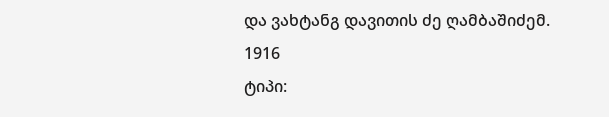და ვახტანგ დავითის ძე ღამბაშიძემ.
1916
ტიპი: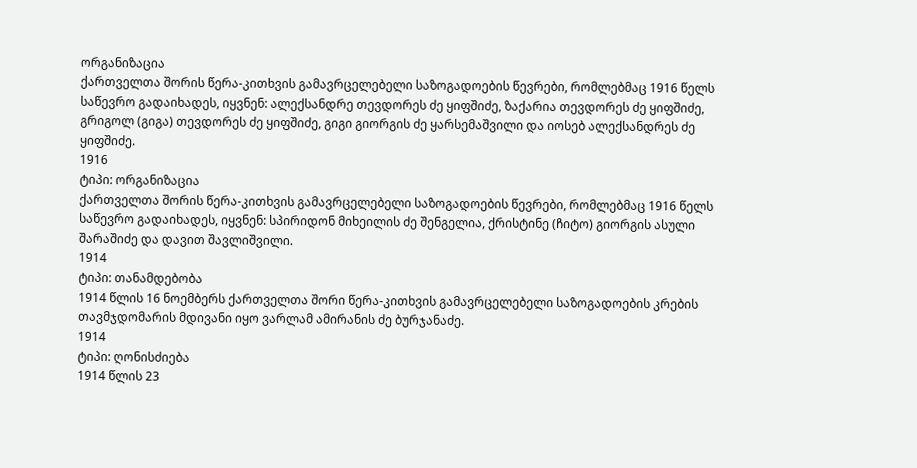ორგანიზაცია
ქართველთა შორის წერა-კითხვის გამავრცელებელი საზოგადოების წევრები, რომლებმაც 1916 წელს საწევრო გადაიხადეს, იყვნენ: ალექსანდრე თევდორეს ძე ყიფშიძე, ზაქარია თევდორეს ძე ყიფშიძე, გრიგოლ (გიგა) თევდორეს ძე ყიფშიძე, გიგი გიორგის ძე ყარსემაშვილი და იოსებ ალექსანდრეს ძე ყიფშიძე.
1916
ტიპი: ორგანიზაცია
ქართველთა შორის წერა-კითხვის გამავრცელებელი საზოგადოების წევრები, რომლებმაც 1916 წელს საწევრო გადაიხადეს, იყვნენ: სპირიდონ მიხეილის ძე შენგელია, ქრისტინე (ჩიტო) გიორგის ასული შარაშიძე და დავით შავლიშვილი.
1914
ტიპი: თანამდებობა
1914 წლის 16 ნოემბერს ქართველთა შორი წერა-კითხვის გამავრცელებელი საზოგადოების კრების თავმჯდომარის მდივანი იყო ვარლამ ამირანის ძე ბურჯანაძე.
1914
ტიპი: ღონისძიება
1914 წლის 23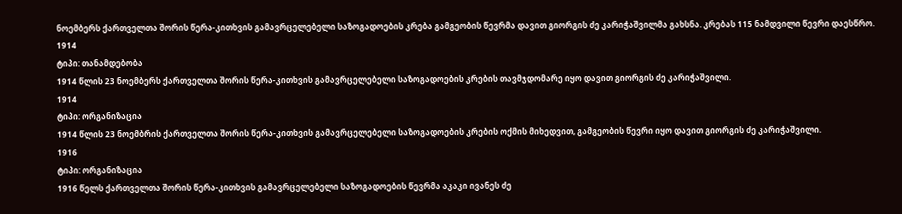ნოემბერს ქართველთა შორის წერა-კითხვის გამავრცელებელი საზოგადოების კრება გამგეობის წევრმა დავით გიორგის ძე კარიჭაშვილმა გახსნა. კრებას 115 ნამდვილი წევრი დაესწრო.
1914
ტიპი: თანამდებობა
1914 წლის 23 ნოემბერს ქართველთა შორის წერა-კითხვის გამავრცელებელი საზოგადოების კრების თავმჯდომარე იყო დავით გიორგის ძე კარიჭაშვილი.
1914
ტიპი: ორგანიზაცია
1914 წლის 23 ნოემბრის ქართველთა შორის წერა-კითხვის გამავრცელებელი საზოგადოების კრების ოქმის მიხედვით, გამგეობის წევრი იყო დავით გიორგის ძე კარიჭაშვილი.
1916
ტიპი: ორგანიზაცია
1916 წელს ქართველთა შორის წერა-კითხვის გამავრცელებელი საზოგადოების წევრმა აკაკი ივანეს ძე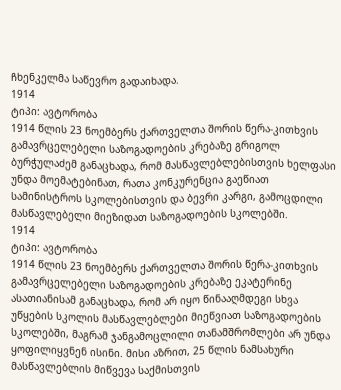ჩხენკელმა საწევრო გადაიხადა.
1914
ტიპი: ავტორობა
1914 წლის 23 ნოემბერს ქართველთა შორის წერა-კითხვის გამავრცელებელი საზოგადოების კრებაზე გრიგოლ ბურჭულაძემ განაცხადა, რომ მასწავლებლებისთვის ხელფასი უნდა მოემატებინათ, რათა კონკურენცია გაეწიათ სამინისტროს სკოლებისთვის და ბევრი კარგი, გამოცდილი მასწავლებელი მიეზიდათ საზოგადოების სკოლებში.
1914
ტიპი: ავტორობა
1914 წლის 23 ნოემბერს ქართველთა შორის წერა-კითხვის გამავრცელებელი საზოგადოების კრებაზე ეკატერინე ასათიანისამ განაცხადა, რომ არ იყო წინააღმდეგი სხვა უწყების სკოლის მასწავლებლები მიეწვიათ საზოგადოების სკოლებში, მაგრამ ჯანგამოცლილი თანამშრომლები არ უნდა ყოფილიყვნენ ისინი. მისი აზრით, 25 წლის ნამსახური მასწავლებლის მიწვევა საქმისთვის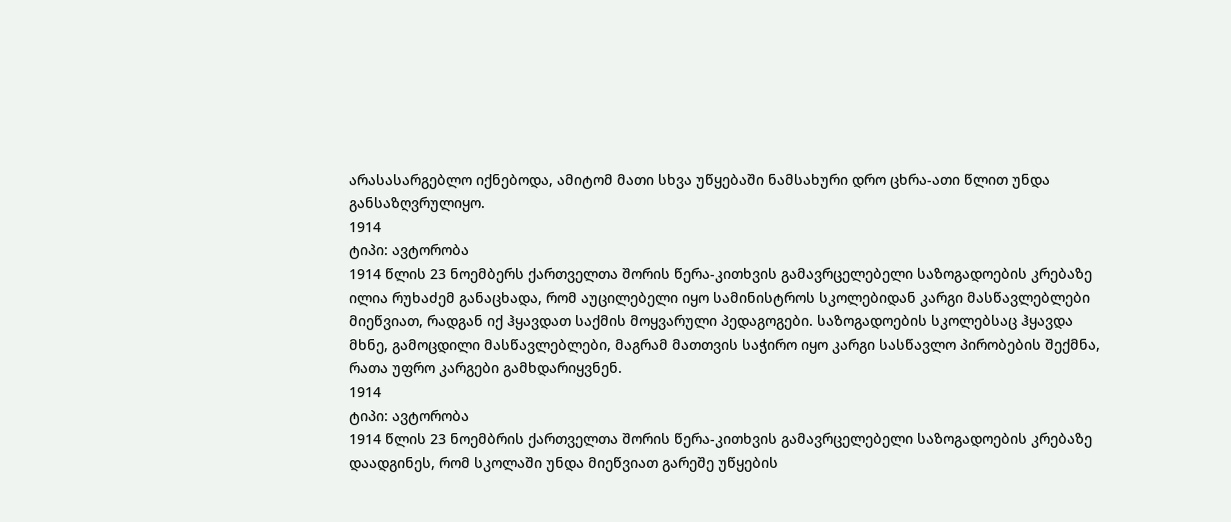არასასარგებლო იქნებოდა, ამიტომ მათი სხვა უწყებაში ნამსახური დრო ცხრა-ათი წლით უნდა განსაზღვრულიყო.
1914
ტიპი: ავტორობა
1914 წლის 23 ნოემბერს ქართველთა შორის წერა-კითხვის გამავრცელებელი საზოგადოების კრებაზე ილია რუხაძემ განაცხადა, რომ აუცილებელი იყო სამინისტროს სკოლებიდან კარგი მასწავლებლები მიეწვიათ, რადგან იქ ჰყავდათ საქმის მოყვარული პედაგოგები. საზოგადოების სკოლებსაც ჰყავდა მხნე, გამოცდილი მასწავლებლები, მაგრამ მათთვის საჭირო იყო კარგი სასწავლო პირობების შექმნა, რათა უფრო კარგები გამხდარიყვნენ.
1914
ტიპი: ავტორობა
1914 წლის 23 ნოემბრის ქართველთა შორის წერა-კითხვის გამავრცელებელი საზოგადოების კრებაზე დაადგინეს, რომ სკოლაში უნდა მიეწვიათ გარეშე უწყების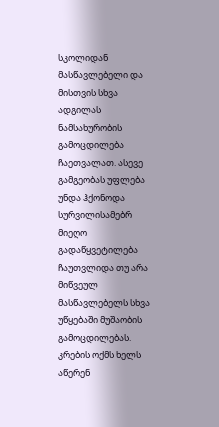სკოლიდან მასწავლებელი და მისთვის სხვა ადგილას ნამსახურობის გამოცდილება ჩაეთვალათ. ასევე გამგეობას უფლება უნდა ჰქონოდა სურვილისამებრ მიეღო გადაწყვეტილება ჩაუთვლიდა თუ არა მიწვეულ მასწავლებელს სხვა უწყებაში მუშაობის გამოცდილებას. კრების ოქმს ხელს აწერენ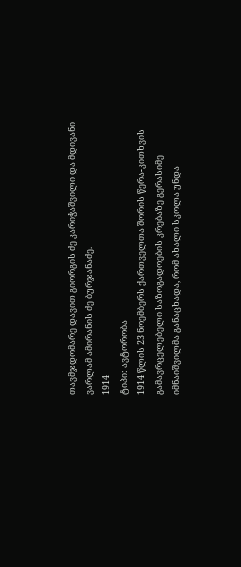თავმჯდომარე დავით გიორგის ძე კარიჭაშვილი და მდივანი ვარლამ ამირანის ძე ბურჯანაძე.
1914
ტიპი: ავტორობა
1914 წლის 23 ნოემბერს ქართველთა შორის წერა-კითხვის გამავრცელებელი საზოგადოების კრებაზე გერასიმე იმნაიშვილმა განაცხადა, რომ ახალი სკოლა უნდა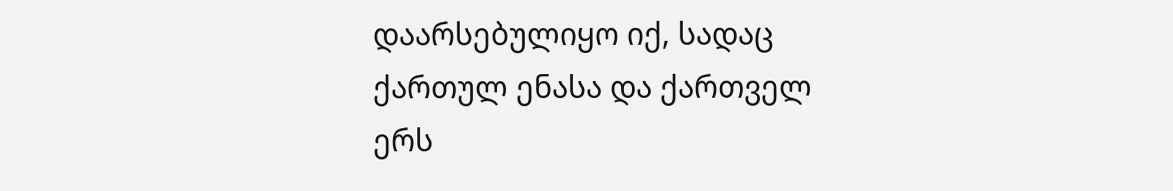დაარსებულიყო იქ, სადაც ქართულ ენასა და ქართველ ერს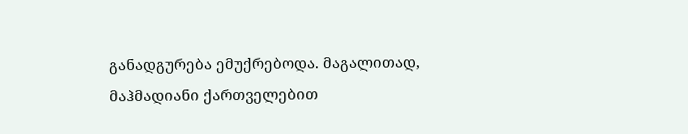განადგურება ემუქრებოდა. მაგალითად, მაჰმადიანი ქართველებით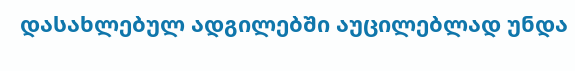დასახლებულ ადგილებში აუცილებლად უნდა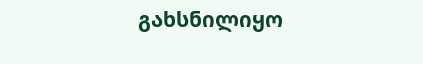გახსნილიყო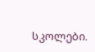სკოლები.